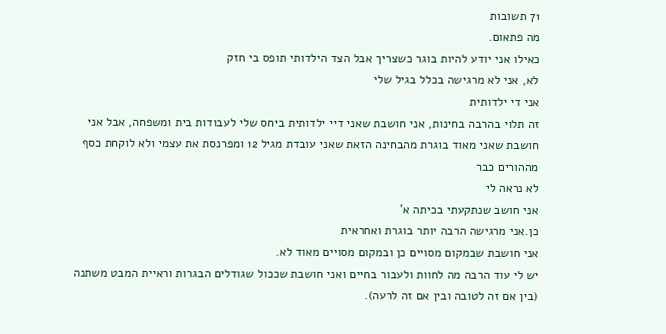71 תשובות
מה פתאום.
כאילו אני יודע להיות בוגר כשצריך אבל הצד הילדותי תופס בי חזק
לא, אני לא מרגישה בכלל בגיל שלי
אני די ילדותית
זה תלוי בהרבה בחינות, אני חושבת שאני דיי ילדותית ביחס שלי לעבודות בית ומשפחה, אבל אני חושבת שאני מאוד בוגרת מהבחינה הזאת שאני עובדת מגיל 12 ומפרנסת את עצמי ולא לוקחת כסף מההורים כבר
לא נראה לי
אני חושב שנתקעתי בכיתה א'
כן.אני מרגישה הרבה יותר בוגרת ואחראית
אני חושבת שבמקום מסויים כן ובמקום מסויים מאוד לא.
יש לי עוד הרבה מה לחוות ולעבור בחיים ואני חושבת שככול שגודלים הבגרות וראיית המבט משתנה (בין אם זה לטובה ובין אם זה לרעה).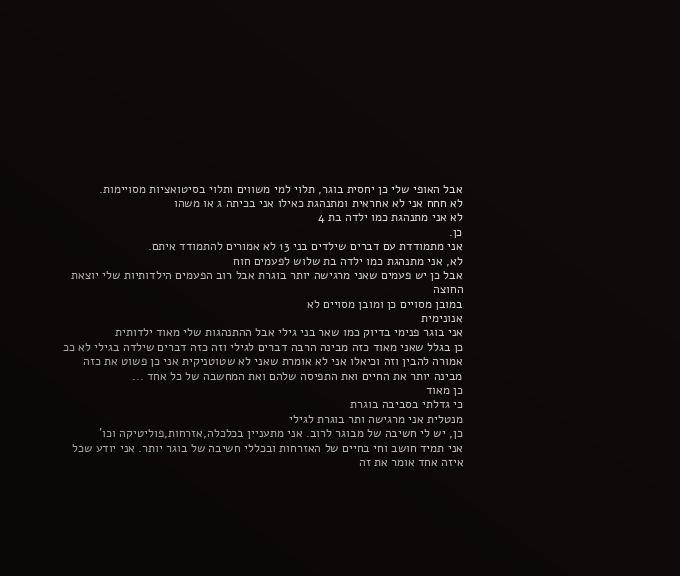אבל האופי שלי כן יחסית בוגר, תלוי למי משווים ותלוי בסיטואציות מסויימות.
לא חחח אני לא אחראית ומתנהגת כאילו אני בכיתה ג או משהו
לא אני מתנהגת כמו ילדה בת 4
כן.
אני מתמודדת עם דברים שילדים בני 13 לא אמורים להתמודד איתם.
לא, אני מתנהגת כמו ילדה בת שלוש לפעמים חוח
אבל כן יש פעמים שאני מרגישה יותר בוגרת אבל רוב הפעמים הילדותיות שלי יוצאת החוצה
במובן מסויים כן ומובן מסויים לא
אנונימית
אני בוגר פנימי בדיוק כמו שאר בני גילי אבל ההתנהגות שלי מאוד ילדותית
כן בגלל שאני מאוד כזה מבינה הרבה דברים לגילי וזה כזה דברים שילדה בגילי לא ככ אמורה להבין וזה וכיאלו אני לא אומרת שאני לא שטוטניקית אני כן פשוט את כזה מבינה יותר את החיים ואת התפיסה שלהם ואת המחשבה של כל אחד ...
כן מאוד
כי גדלתי בסביבה בוגרת
מנטלית אני מרגישה ותר בוגרת לגילי
כן, יש לי חשיבה של מבוגר לרוב. אני מתעניין בכלכלה,אזרחות,פוליטיקה וכו'
אני תמיד חושב וחי בחיים של האזרחות ובכללי חשיבה של בוגר יותר. אני יודע שכל איזה אחד אומר את זה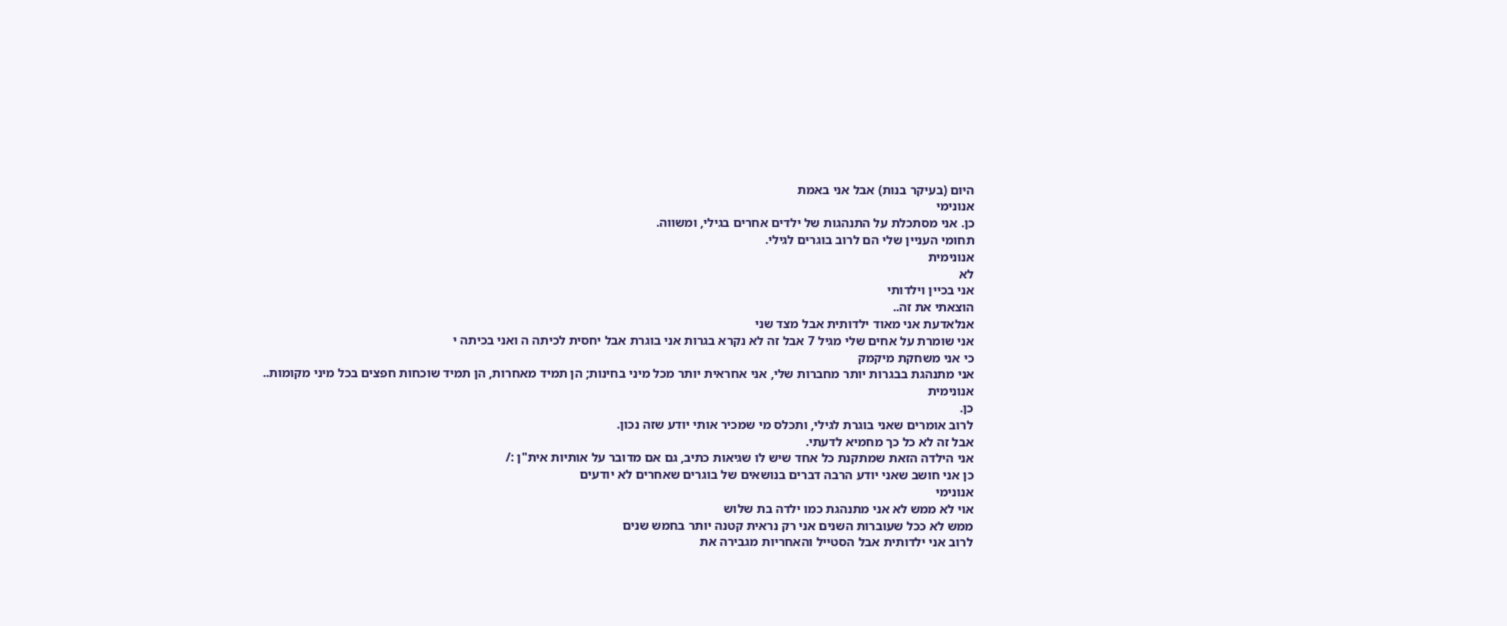היום (בעיקר בנות) אבל אני באמת
אנונימי
כן. אני מסתכלת על התנהגות של ילדים אחרים בגילי, ומשווה.
תחומי העניין שלי הם לרוב בוגרים לגילי.
אנונימית
לא
אני בכיין וילדותי
הוצאתי את זה..
אנלאדעת אני מאוד ילדותית אבל מצד שני
אני שומרת על אחים שלי מגיל 7 אבל זה לא נקרא בגרות אני בוגרת אבל יחסית לכיתה ה ואני בכיתה י
כי אני משחקת מיקמק
אני מתנהגת בבגרות יותר מחברות שלי, אני אחראית יותר מכל מיני בחינות; הן תמיד מאחרות, הן תמיד שוכחות חפצים בכל מיני מקומות..
אנונימית
כן.
לרוב אומרים שאני בוגרת לגילי, ותכלס מי שמכיר אותי יודע שזה נכון.
אבל זה לא כל כך מחמיא לדעתי.
אני הילדה הזאת שמתקנת כל אחד שיש לו שגיאות כתיב, גם אם מדובר על אותיות אית"ן :/
כן אני חושב שאני יודע הרבה דברים בנושאים של בוגרים שאחרים לא יודעים
אנונימי
אוי לא ממש לא אני מתנהגת כמו ילדה בת שלוש
ממש לא ככל שעוברות השנים אני רק נראית קטנה יותר בחמש שנים
לרוב אני ילדותית אבל הסטייל והאחריות מגבירה את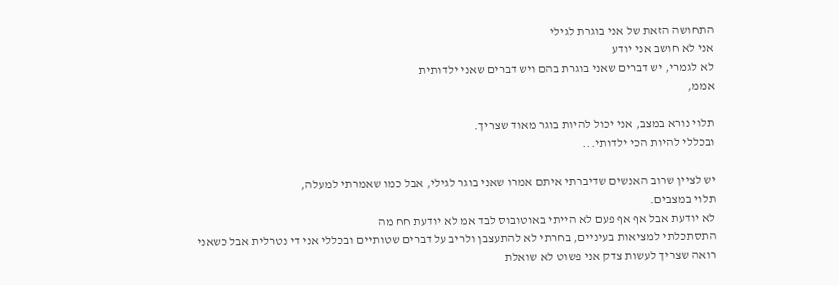התחושה הזאת של אני בוגרת לגילי
אני לא חושב אני יודע
לא לגמרי, יש דברים שאני בוגרת בהם ויש דברים שאני ילדותית
אממ,

תלוי נורא במצב, אני יכול להיות בוגר מאוד שצריך.
ובכללי להיות הכי ילדותי...

יש לציין שרוב האנשים שדיברתי איתם אמרו שאני בוגר לגילי, אבל כמו שאמרתי למעלה,
תלוי במצבים.
לא יודעת אבל אף אף פעם לא הייתי באוטובוס לבד אמ לא יודעת חח מה
התסתכלתי למציאות בעיניים, בחרתי לא להתעצבן ולריב על דברים שטותיים ובכללי אני די נטרלית אבל כשאני רואה שצריך לעשות צדק אני פשוט לא שואלת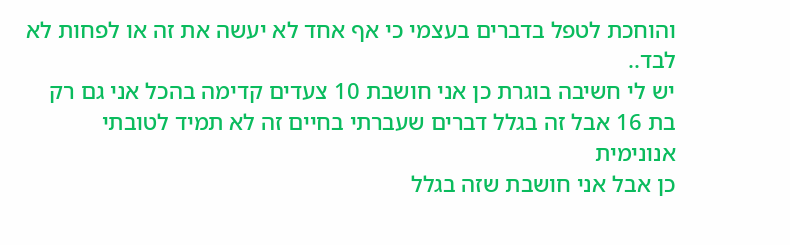והוחכת לטפל בדברים בעצמי כי אף אחד לא יעשה את זה או לפחות לא לבד..
יש לי חשיבה בוגרת כן אני חושבת 10 צעדים קדימה בהכל אני גם רק בת 16 אבל זה בגלל דברים שעברתי בחיים זה לא תמיד לטובתי
אנונימית
כן אבל אני חושבת שזה בגלל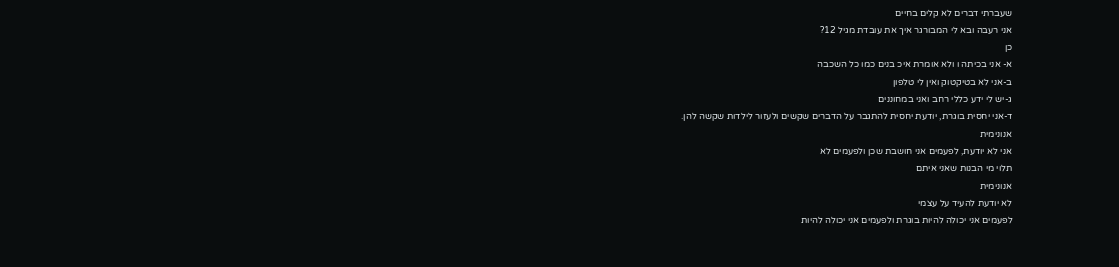שעברתי דברים לא קלים בחיים
אני רעבה ובא לי המבורגר איך את עובדת מגיל 12?
כן
א- אני בכיתה ו ולא אומרת איכ בנים כמו כל השכבה
ב-אני לא בטיקטוק ואין לי טלפון
ג-יש לי ידע כללי רחב ואני במחוננים
ד-אני יחסית בוגרת, יודעת יחסית להתגבר על הדברים שקשים ולעזור לילדות שקשה להן.
אנונימית
אני לא יודעת, לפעמים אני חושבת שכן ולפעמים לא
תלוי מי הבנות שאני איתם
אנונימית
לא יודעת להעיד על עצמי
לפעמים אני יכולה להיות בוגרת ולפעמים אני יכולה להיות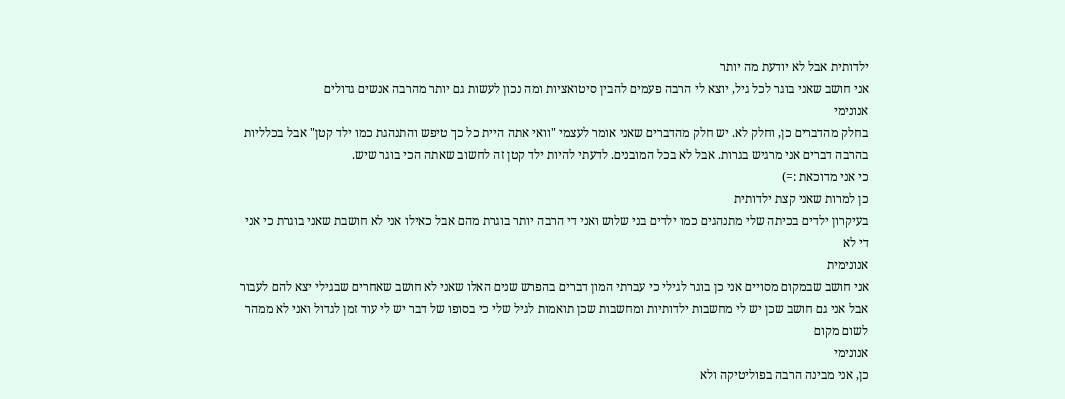ילדותית אבל לא יודעת מה יותר
אני חושב שאני בוגר לכל גיל, יוצא לי הרבה פעמים להבין סיטואציות ומה נכון לעשות גם יותר מהרבה אנשים גדולים
אנונימי
בחלק מהדברים כן, וחלק לא. יש חלק מהדברים שאני אומר לעצמי "וואי אתה היית כל כך טיפש והתנהגת כמו ילד קטן" אבל בכלליות בהרבה דברים אני מרגיש בגרות. אבל לא בכל המובנים. לדעתי להיות ילד קטן זה לחשוב שאתה הכי בוגר שיש.
כי אני מדוכאת :=)
כן למרות שאני קצת ילדותית
בעיקרון ילדים בכיתה שלי מתנהגים כמו ילדים בני שלוש ואני די הרבה יותר בוגרת מהם אבל כאילו אני לא חושבת שאני בוגרת כי אני די לא
אנונימית
אני חושב שבמקום מסויים אני כן בוגר לגילי כי עברתי המון דברים בהפרש שנים האלו שאני לא חושב שאחרים שבגילי יצא להם לעבור אבל אני גם חושב שכן יש לי מחשבות ילדותיות ומחשבות שכן תואמות לגיל שלי כי בסופו של דבר יש לי עוד זמן לגדול ואני לא ממהר לשום מקום
אנונימי
כן, אני מבינה הרבה בפוליטיקה ולא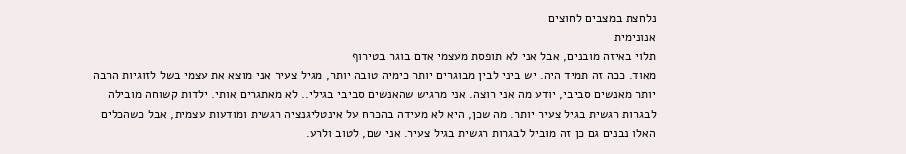נלחצת במצבים לחוצים
אנונימית
תלוי באיזה מובנים, אבל אני לא תופסת מעצמי אדם בוגר בטירוף
מאוד. ככה זה תמיד היה. יש ביני לבין מבוגרים יותר כימיה טובה יותר, מגיל צעיר אני מוצא את עצמי בשל לזוגיות הרבה יותר מאנשים סביבי, יודע מה אני רוצה. אני מרגיש שהאנשים סביבי בגילי.. לא מאתגרים אותי. ילדות קשוחה מובילה לבגרות רגשית בגיל צעיר יותר. מה שכן, היא לא מעידה בהכרח על אינטליגנציה רגשית ומודעות עצמית, אבל כשהכלים האלו נבנים גם כן זה מוביל לבגרות רגשית בגיל צעיר. אני שם, לטוב ולרע.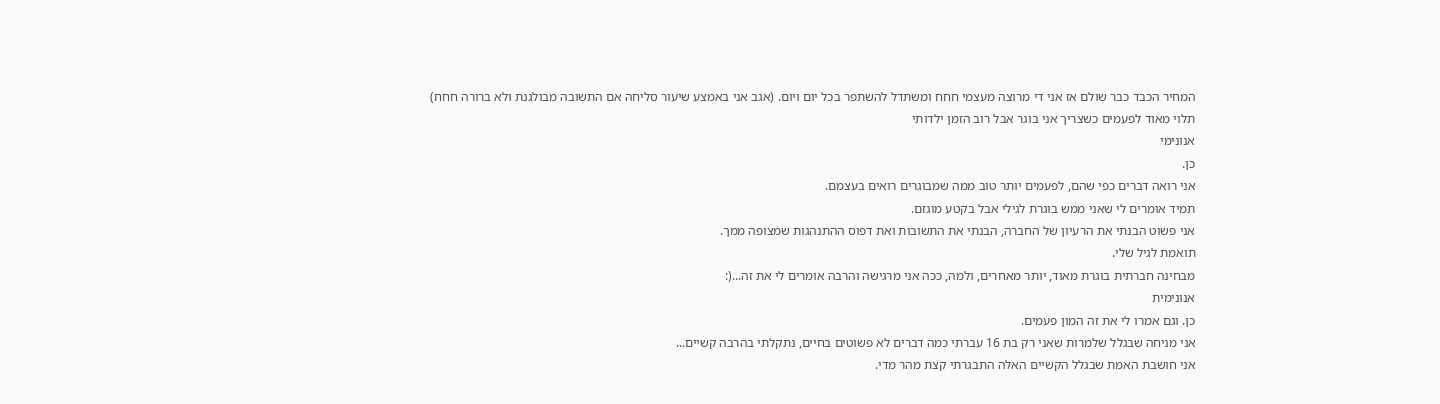המחיר הכבד כבר שולם אז אני די מרוצה מעצמי חחח ומשתדל להשתפר בכל יום ויום. (אגב אני באמצע שיעור סליחה אם התשובה מבולגנת ולא ברורה חחח)
תלוי מאוד לפעמים כשצריך אני בוגר אבל רוב הזמן ילדותי
אנונימי
כן.
אני רואה דברים כפי שהם, לפעמים יותר טוב ממה שמבוגרים רואים בעצמם.
תמיד אומרים לי שאני ממש בוגרת לגילי אבל בקטע מוגזם.
אני פשוט הבנתי את הרעיון של החברה, הבנתי את התשובות ואת דפוס ההתנהגות שמצופה ממך.
תואמת לגיל שלי.
מבחינה חברתית בוגרת מאוד, יותר מאחרים, ולמה, ככה אני מרגישה והרבה אומרים לי את זה...(:
אנונימית
כן. וגם אמרו לי את זה המון פעמים.
אני מניחה שבגלל שלמרות שאני רק בת 16 עברתי כמה דברים לא פשוטים בחיים, נתקלתי בהרבה קשיים...
אני חושבת האמת שבגלל הקשיים האלה התבגרתי קצת מהר מדי.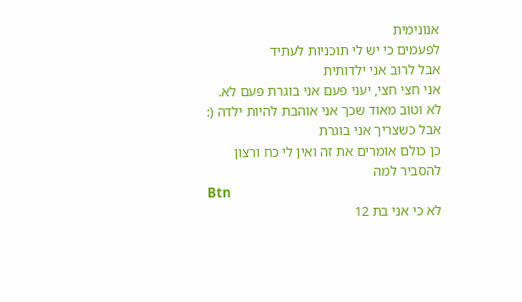אנונימית
לפעמים כי יש לי תוכניות לעתיד
אבל לרוב אני ילדותית
אני חצי חצי, יעני פעם אני בוגרת פעם לא.
לא וטוב מאוד שכך אני אוהבת להיות ילדה (:
אבל כשצריך אני בוגרת
כן כולם אומרים את זה ואין לי כח ורצון להסביר למה
Btn
לא כי אני בת 12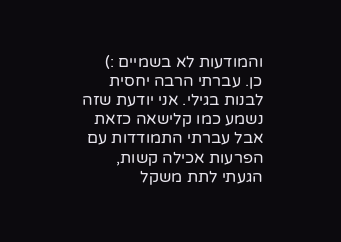והמודעות לא בשמיים :)
כן. עברתי הרבה יחסית לבנות בגילי. אני יודעת שזה נשמע כמו קלישאה כזאת אבל עברתי התמודדות עם הפרעות אכילה קשות, הגעתי לתת משקל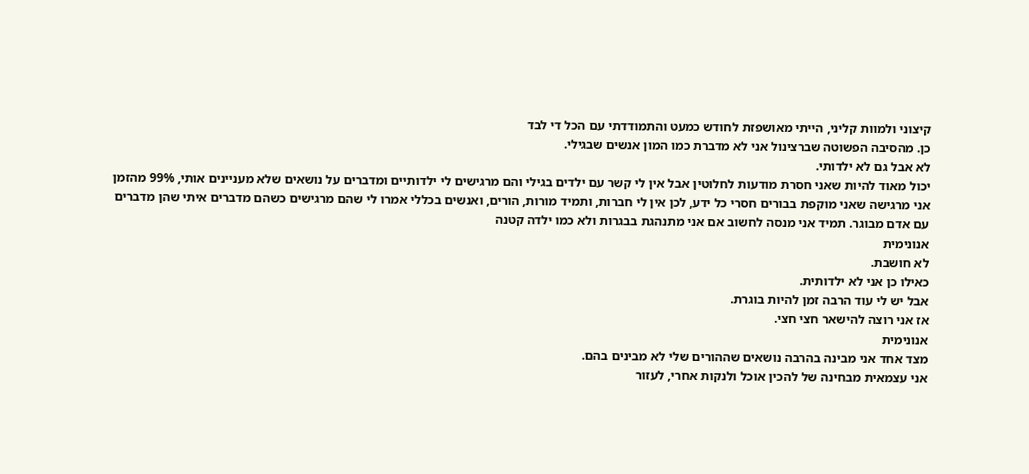קיצוני ולמוות קליני, הייתי מאושפזת לחודש כמעט והתמודדתי עם הכל די לבד
כן. מהסיבה הפשוטה שברצינול אני לא מדברת כמו המון אנשים שבגילי.
לא אבל גם לא ילדותי.
יכול מאוד להיות שאני חסרת מודעות לחלוטין אבל אין לי קשר עם ילדים בגילי והם מרגישים לי ילדותיים ומדברים על נושאים שלא מעניינים אותי, 99% מהזמן אני מרגישה שאני מוקפת בבורים חסרי כל ידע, לכן אין לי חברות, ותמיד מורות, הורים, ואנשים בכללי אמרו לי שהם מרגישים כשהם מדברים איתי שהן מדברים עם אדם מבוגר. תמיד אני מנסה לחשוב אם אני מתנהגת בבגרות ולא כמו ילדה קטנה
אנונימית
לא חושבת.
כאילו כן אני לא ילדותית.
אבל יש לי עוד הרבה זמן להיות בוגרת.
אז אני רוצה להישאר חצי חצי.
אנונימית
מצד אחד אני מבינה בהרבה נושאים שההורים שלי לא מבינים בהם.
אני עצמאית מבחינה של להכין אוכל ולנקות אחרי, לעזור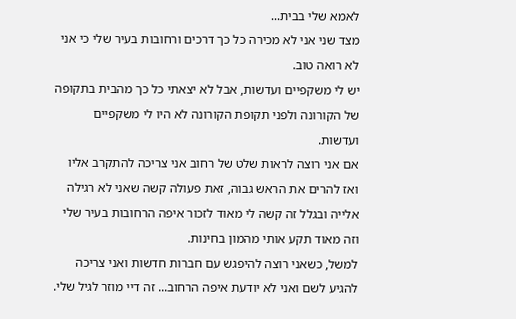לאמא שלי בבית...
מצד שני אני לא מכירה כל כך דרכים ורחובות בעיר שלי כי אני לא רואה טוב.
יש לי משקפיים ועדשות, אבל לא יצאתי כל כך מהבית בתקופה של הקורונה ולפני תקופת הקורונה לא היו לי משקפיים ועדשות.
אם אני רוצה לראות שלט של רחוב אני צריכה להתקרב אליו ואז להרים את הראש גבוה, זאת פעולה קשה שאני לא רגילה אלייה ובגלל זה קשה לי מאוד לזכור איפה הרחובות בעיר שלי וזה מאוד תקע אותי מהמון בחינות.
למשל, כשאני רוצה להיפגש עם חברות חדשות ואני צריכה להגיע לשם ואני לא יודעת איפה הרחוב... זה דיי מוזר לגיל שלי.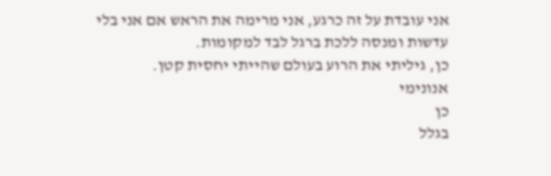אני עובדת על זה כרגע, אני מרימה את הראש אם אני בלי עדשות ומנסה ללכת ברגל לבד למקומות.
כן, גיליתי את הרוע בעולם שהייתי יחסית קטן.
אנונימי
כן
בגלל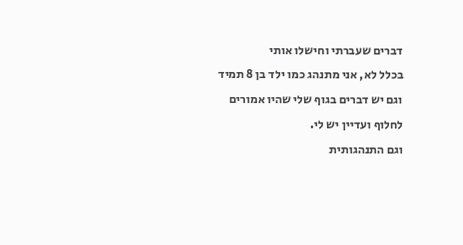דברים שעברתי וחישלו אותי
בכלל לא, אני מתנהג כמו ילד בן 8 תמיד וגם יש דברים בגוף שלי שהיו אמורים לחלוף ועדיין יש לי.
וגם התנהגותית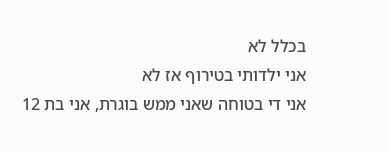בכלל לא
אני ילדותי בטירוף אז לא
אני די בטוחה שאני ממש בוגרת, אני בת 12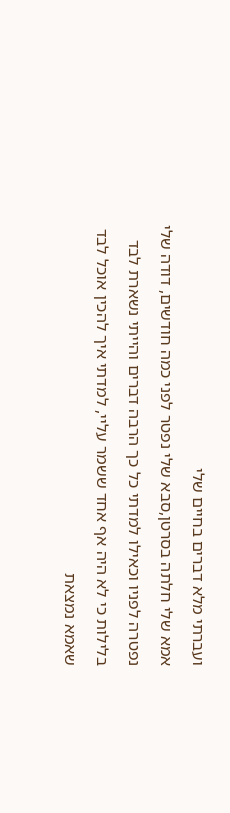ועברתי מלא דברים בחיים שלי
אמא שלי חלתה בסרטן,סבא שלי נפטר לפני כמה חודשים, דודה שלי נפטרה לפניו וכאילו למדתי כל כך הרבה דברים והייתי נשארת לבד בלילות כי לא היה אף אחד ששמר עליי, למדתי איך להכין אוכל לבד שאמא נמצאת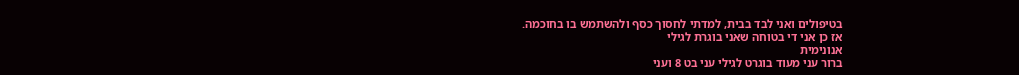בטיפולים ואני לבד בבית, למדתי לחסוך כסף ולהשתמש בו בחוכמה.
אז כן אני די בטוחה שאני בוגרת לגילי
אנונימית
ברור עני מעוד בוגרט לגילי עני בט 8 ועני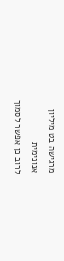מרגישה בט מיליון
אנונימית
לרוב כן אפשר לסמוך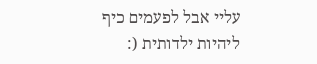עליי אבל לפעמים כיף ליהיות ילדותית (: